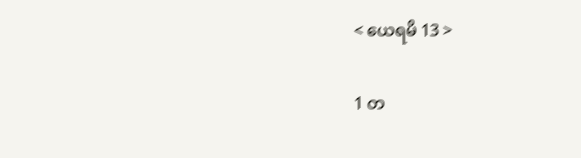< ယေရမိ 13 >

1 တ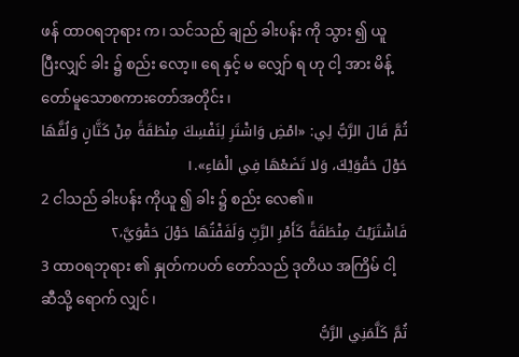ဖန် ထာဝရဘုရား က၊ သင်သည် ချည် ခါးပန်း ကို သွား ၍ ယူ ပြီးလျှင် ခါး ၌ စည်း လော့။ ရေ နှင့် မ လျှော် ရ ဟု ငါ့ အား မိန့် တော်မူသောစကားတော်အတိုင်း ၊
ثُمَّ قَالَ الرَّبُّ لِي: «امْضِ وَاشْتَرِ لِنَفْسِكَ مِنْطَقَةً مِنْ كَتَّانٍ وَلُفَّهَا حَوْلَ حَقْوَيْكَ، وَلا تَضَعْهَا فِي الْمَاءِ».١
2 ငါသည် ခါးပန်း ကိုယူ ၍ ခါး ၌ စည်း လေ၏။
فَاشْتَرَيْتُ مِنْطَقَةً كَأَمْرِ الرَّبِّ وَلَفَفْتُهَا حَوْلَ حَقْوَيَّ،٢
3 ထာဝရဘုရား ၏ နှုတ်ကပတ် တော်သည် ဒုတိယ အကြိမ် ငါ့ ဆီသို့ ရောက် လျှင် ၊
ثُمَّ كَلَّمَنِي الرَّبُّ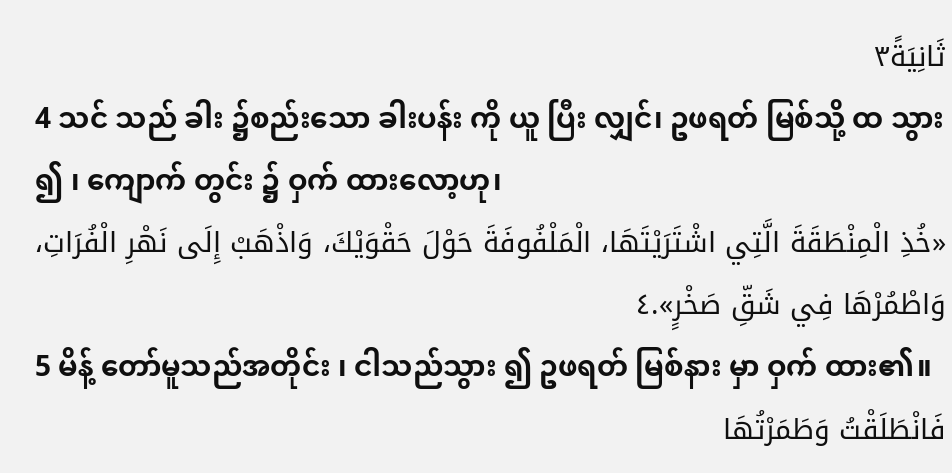ثَانِيَةً٣
4 သင် သည် ခါး ၌စည်းသော ခါးပန်း ကို ယူ ပြီး လျှင်၊ ဥဖရတ် မြစ်သို့ ထ သွား ၍ ၊ ကျောက် တွင်း ၌ ဝှက် ထားလော့ဟု၊
«خُذِ الْمِنْطَقَةَ الَّتِي اشْتَرَيْتَهَا، الْمَلْفُوفَةَ حَوْلَ حَقْوَيْكَ، وَاذْهَبْ إِلَى نَهْرِ الْفُرَاتِ، وَاطْمُرْهَا فِي شَقِّ صَخْرٍ».٤
5 မိန့် တော်မူသည်အတိုင်း ၊ ငါသည်သွား ၍ ဥဖရတ် မြစ်နား မှာ ဝှက် ထား၏။
فَانْطَلَقْتُ وَطَمَرْتُهَا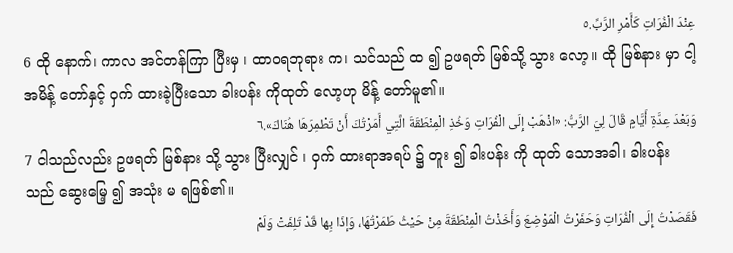عِنْدَ الْفُرَاتِ كَأَمْرِ الرَّبِّ.٥
6 ထို နောက်၊ ကာလ အင်တန်ကြာ ပြီးမှ ၊ ထာဝရဘုရား က၊ သင်သည် ထ ၍ ဥဖရတ် မြစ်သို့ သွား လော့။ ထို မြစ်နား မှာ ငါ့အမိန့် တော်နှင့် ဝှက် ထားခဲ့ပြီးသော ခါးပန်း ကိုထုတ် လော့ဟု မိန့် တော်မူ၏။
وَبَعْدَ عِدَّةِ أَيَّامٍ قَالَ لِيَ الرَّبُّ: «اذْهَبْ إِلَى الْفُرَاتِ وَخُذِ الْمِنْطَقَةَ الَّتِي أَمَرْتُكَ أَنْ تَطْمِرَهَا هُنَاكَ».٦
7 ငါသည်လည်း ဥဖရတ် မြစ်နား သို့ သွား ပြီးလျှင် ၊ ဝှက် ထားရာအရပ် ၌ တူး ၍ ခါးပန်း ကို ထုတ် သောအခါ၊ ခါးပန်း သည် ဆွေးမြေ့ ၍ အသုံး မ ရဖြစ်၏။
فَقَصَدْتُ إِلَى الْفُرَاتِ وَحَفَرْتُ الْمَوْضِعَ وَأَخَذْتُ الْمِنْطَقَةَ مِنْ حَيْثُ طَمَرْتُهَا، وَإذَا بِها قَدْ تَلِفَتْ وَلَمْ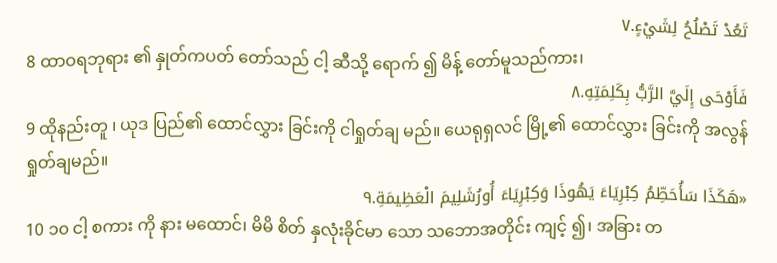تَعُدْ تَصْلُحُ لِشَيْءٍ.٧
8 ထာဝရဘုရား ၏ နှုတ်ကပတ် တော်သည် ငါ့ ဆီသို့ ရောက် ၍ မိန့် တော်မူသည်ကား၊
فَأَوْحَى إِلَيَّ الرَّبُّ بِكَلِمَتِهِ.٨
9 ထိုနည်းတူ ၊ ယုဒ ပြည်၏ ထောင်လွှား ခြင်းကို ငါရှုတ်ချ မည်။ ယေရုရှလင် မြို့၏ ထောင်လွှား ခြင်းကို အလွန် ရှုတ်ချမည်။
«هَكَذَا سَأُحَطِّمُ كِبْرِيَاءَ يَهُوذَا وَكِبْرِيَاءَ أُورُشَلِيمَ الْعَظِيمَةِ.٩
10 ၁၀ ငါ့ စကား ကို နား မထောင်၊ မိမိ စိတ် နှလုံးခိုင်မာ သော သဘောအတိုင်း ကျင့် ၍၊ အခြား တ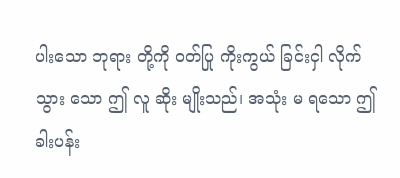ပါးသော ဘုရား တို့ကို ဝတ်ပြု ကိုးကွယ် ခြင်းငှါ လိုက်သွား သော ဤ လူ ဆိုး မျိုးသည်၊ အသုံး မ ရသော ဤ ခါးပန်း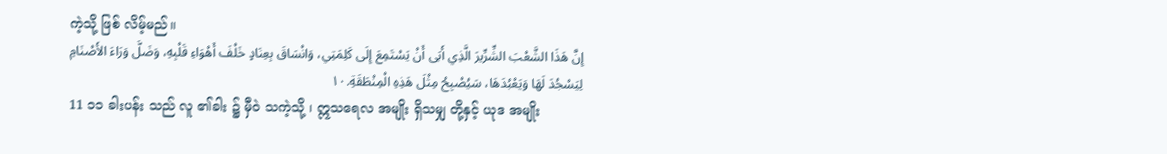ကဲ့သို့ ဖြစ် လိမ့်မည်။
إِنَّ هَذَا الشَّعْبَ الشِّرِّيرَ الَّذِي أَبَى أَنْ يَسْتَمِعَ إِلَى كَلِمَتِي، وَانْسَاقَ بِعِنَادٍ خَلْفَ أَهْوَاءِ قَلْبِهِ، وَضَلَّ وَرَاءَ الأَصْنَامِ لِيَسْجُدَ لَهَا وَيَعْبُدَهَا، سَيُصْبِحُ مِثْلَ هَذِهِ الْمِنْطَقَةِ.١٠
11 ၁၁ ခါးပန်း သည် လူ ၏ခါး ၌ မှီဝဲ သကဲ့သို့ ၊ ဣသရေလ အမျိုး ရှိသမျှ တို့နှင့် ယုဒ အမျိုး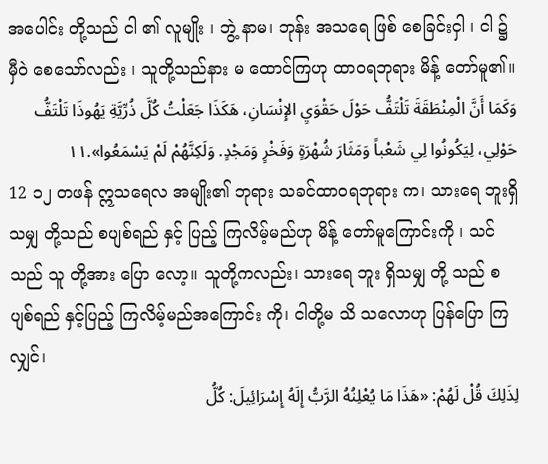အပေါင်း တို့သည် ငါ ၏ လူမျိုး ၊ ဘွဲ့ နာမ၊ ဘုန်း အသရေ ဖြစ် စေခြင်းငှါ ၊ ငါ ၌ မှီဝဲ စေသော်လည်း ၊ သူတို့သည်နား မ ထောင်ကြဟု ထာဝရဘုရား မိန့် တော်မူ၏။
وَكَمَا أَنَّ الْمِنْطَقَةَ تَلْتَفُّ حَوْلَ حَقْوَيِ الإِنْسَانِ، هَكَذَا جَعَلْتُ كُلَّ ذُرِّيَّةِ يَهُوذَا تَلْتَفُّ حَوْلِي، لِيَكُونُوا لِي شَعْباً وَمَثَارَ شُهْرَةٍ وَفَخْرٍ وَمَجْدٍ. وَلَكِنَّهُمْ لَمْ يَسْمَعُوا».١١
12 ၁၂ တဖန် ဣသရေလ အမျိုး၏ ဘုရား သခင်ထာဝရဘုရား က၊ သားရေ ဘူးရှိသမျှ တို့သည် စပျစ်ရည် နှင့် ပြည့် ကြလိမ့်မည်ဟု မိန့် တော်မူကြောင်းကို ၊ သင် သည် သူ တို့အား ပြော လော့။ သူတို့ကလည်း၊ သားရေ ဘူး ရှိသမျှ တို့ သည် စပျစ်ရည် နှင့်ပြည့် ကြလိမ့်မည်အကြောင်း ကို၊ ငါတို့မ သိ သလောဟု ပြန်ပြော ကြလျှင်၊
لِذَلِكَ قُلْ لَهُمْ: «هَذَا مَا يُعْلِنُهُ الرَّبُّ إِلَهُ إِسْرَائِيلَ: كُلُّ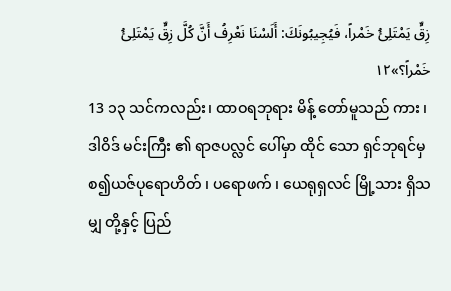زِقٍّ يَمْتَلِئُ خَمْراً، فَيُجِيبُونَكَ: أَلَسْنَا نَعْرِفُ أَنَّ كُلَّ زِقٍّ يَمْتَلِئُ خَمْراً؟»١٢
13 ၁၃ သင်ကလည်း၊ ထာဝရဘုရား မိန့် တော်မူသည် ကား ၊ ဒါဝိဒ် မင်းကြီး ၏ ရာဇပလ္လင် ပေါ်မှာ ထိုင် သော ရှင်ဘုရင်မှစ၍ယဇ်ပုရောဟိတ် ၊ ပရောဖက် ၊ ယေရုရှလင် မြို့သား ရှိသမျှ တို့နှင့် ပြည်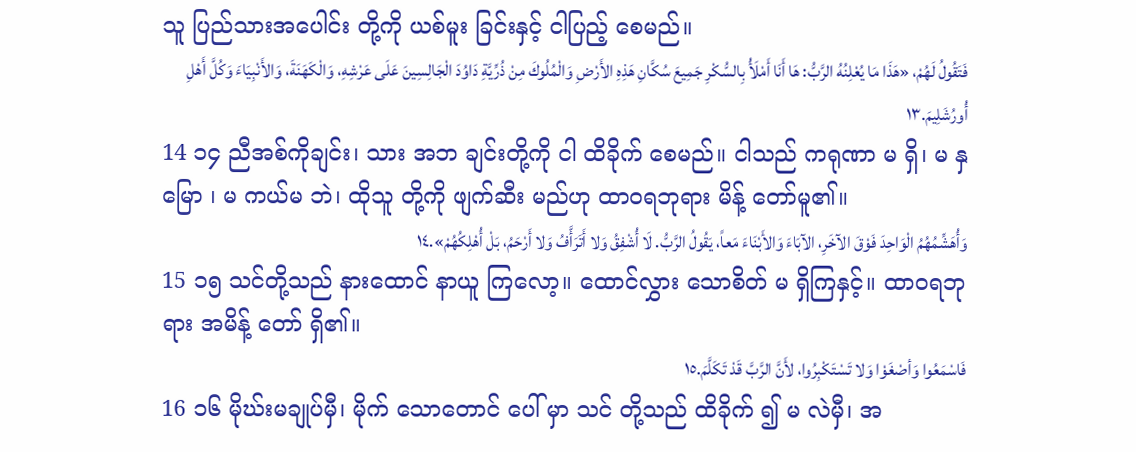သူ ပြည်သားအပေါင်း တို့ကို ယစ်မူး ခြင်းနှင့် ငါပြည့် စေမည်။
فَتَقُولُ لَهُمْ، «هَذَا مَا يُعْلِنُهُ الرَّبُّ: هَا أَنَا أَمْلَأُ بِالسُّكْرِ جَمِيعَ سُكَّانِ هَذِهِ الأَرْضِ وَالْمُلُوكَ مِنْ ذُرِّيَّةِ دَاوُدَ الْجَالِسِينَ عَلَى عَرْشِهِ، وَالْكَهَنَةَ، وَالأَنْبِيَاءَ وَكُلَّ أَهْلِ أُورُشَلِيمَ.١٣
14 ၁၄ ညီအစ်ကိုချင်း၊ သား အဘ ချင်းတို့ကို ငါ ထိခိုက် စေမည်။ ငါသည် ကရုဏာ မ ရှိ၊ မ နှမြော ၊ မ ကယ်မ ဘဲ၊ ထိုသူ တို့ကို ဖျက်ဆီး မည်ဟု ထာဝရဘုရား မိန့် တော်မူ၏။
وَأُهَشِّمُهُمُ الْوَاحِدَ فَوْقَ الآخَرِ، الآبَاءَ وَالأَبْنَاءَ مَعاً، يَقُولُ الرَّبُّ. لَا أُشْفِقُ وَلا أَتَرَأَّفُ وَلا أَرْحَمُ، بَلْ أُهْلِكُهُمْ».١٤
15 ၁၅ သင်တို့သည် နားထောင် နာယူ ကြလော့။ ထောင်လွှား သောစိတ် မ ရှိကြနှင့်။ ထာဝရဘုရား အမိန့် တော် ရှိ၏။
فَاسْمَعُوا وَأصْغَوْا وَلا تَسْتَكْبِرُوا، لأَنَّ الرَّبَّ قَدْ تَكَلَّمَ.١٥
16 ၁၆ မိုဃ်းမချုပ်မှီ၊ မိုက် သောတောင် ပေါ် မှာ သင် တို့သည် ထိခိုက် ၍ မ လဲမှီ၊ အ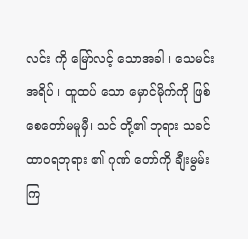လင်း ကို မြော်လင့် သောအခါ ၊ သေမင်းအရိပ် ၊ ထူထပ် သော မှောင်မိုက်ကို ဖြစ် စေတော်မမူမှီ၊ သင် တို့၏ ဘုရား သခင်ထာဝရဘုရား ၏ ဂုဏ် တော်ကို ချီးမွမ်း ကြ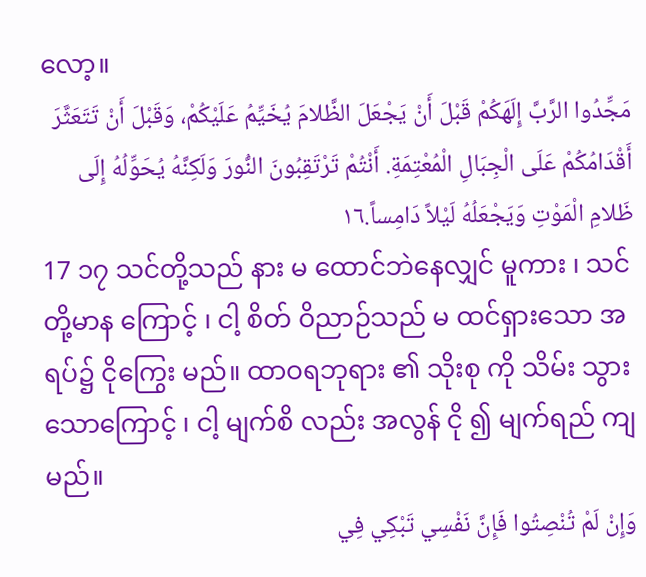လော့။
مَجِّدُوا الرَّبَّ إِلَهَكُمْ قَبْلَ أَنْ يَجْعَلَ الظَّلامَ يُخَيِّمُ عَلَيْكُمْ، وَقَبْلَ أَنْ تَتَعَثَّرَ أَقْدَامُكُمْ عَلَى الْجِبَالِ الْمُعْتِمَةِ. أَنْتُمْ تَرْتَقِبُونَ النُّورَ وَلَكِنَّهُ يُحَوِّلُهُ إِلَى ظَلامِ الْمَوْتِ وَيَجْعَلُهُ لَيْلاً دَامِساً.١٦
17 ၁၇ သင်တို့သည် နား မ ထောင်ဘဲနေလျှင် မူကား ၊ သင်တို့မာန ကြောင့် ၊ ငါ့ စိတ် ဝိညာဉ်သည် မ ထင်ရှားသော အရပ်၌ ငိုကြွေး မည်။ ထာဝရဘုရား ၏ သိုးစု ကို သိမ်း သွားသောကြောင့် ၊ ငါ့ မျက်စိ လည်း အလွန် ငို ၍ မျက်ရည် ကျ မည်။
وَإِنْ لَمْ تُنْصِتُوا فَإِنَّ نَفْسِي تَبْكِي فِي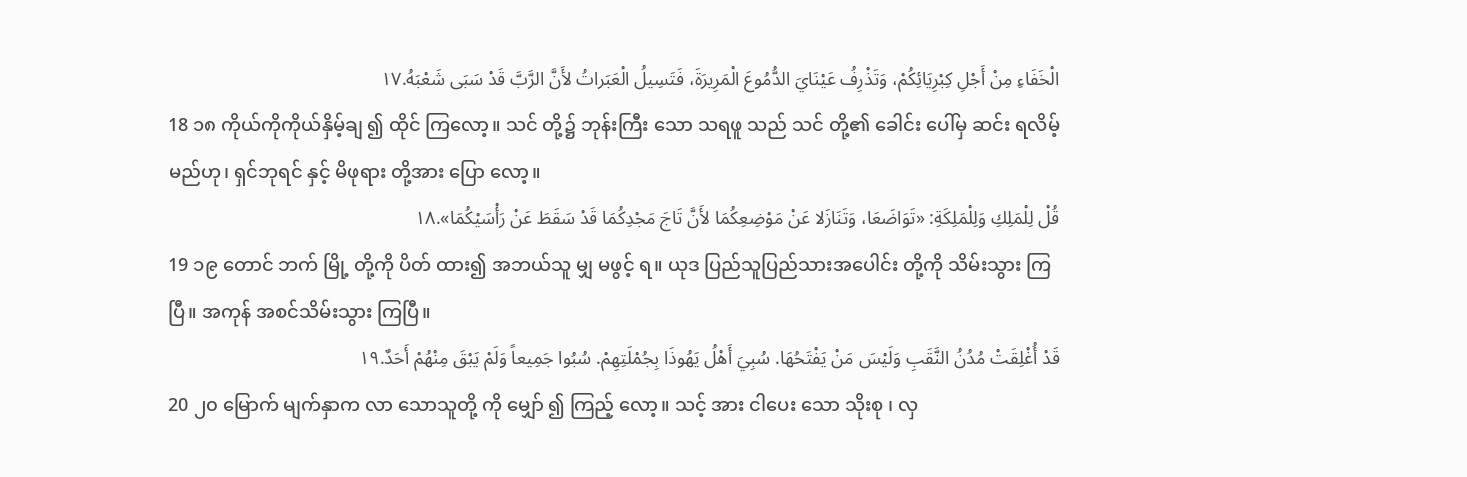الْخَفَاءِ مِنْ أَجْلِ كِبْرِيَائِكُمْ، وَتَذْرِفُ عَيْنَايَ الدُّمُوعَ الْمَرِيرَةَ، فَتَسِيلُ الْعَبَراتُ لأَنَّ الرَّبَّ قَدْ سَبَى شَعْبَهُ.١٧
18 ၁၈ ကိုယ်ကိုကိုယ်နှိမ့်ချ ၍ ထိုင် ကြလော့။ သင် တို့၌ ဘုန်းကြီး သော သရဖူ သည် သင် တို့၏ ခေါင်း ပေါ်မှ ဆင်း ရလိမ့်မည်ဟု၊ ရှင်ဘုရင် နှင့် မိဖုရား တို့အား ပြော လော့။
قُلْ لِلْمَلِكِ وَلِلْمَلِكَةِ: «تَوَاضَعَا، وَتَنَازَلا عَنْ مَوْضِعِكُمَا لأَنَّ تَاجَ مَجْدِكُمَا قَدْ سَقَطَ عَنْ رَأْسَيْكُمَا».١٨
19 ၁၉ တောင် ဘက် မြို့ တို့ကို ပိတ် ထား၍ အဘယ်သူ မျှ မဖွင့် ရ။ ယုဒ ပြည်သူပြည်သားအပေါင်း တို့ကို သိမ်းသွား ကြပြီ။ အကုန် အစင်သိမ်းသွား ကြပြီ။
قَدْ أُغْلِقَتْ مُدُنُ النَّقَبِ وَلَيْسَ مَنْ يَفْتَحُهَا. سُبِيَ أَهْلُ يَهُوذَا بِجُمْلَتِهِمْ. سُبُوا جَمِيعاً وَلَمْ يَبْقَ مِنْهُمْ أَحَدٌ.١٩
20 ၂၀ မြောက် မျက်နှာက လာ သောသူတို့ ကို မျှော် ၍ ကြည့် လော့။ သင့် အား ငါပေး သော သိုးစု ၊ လှ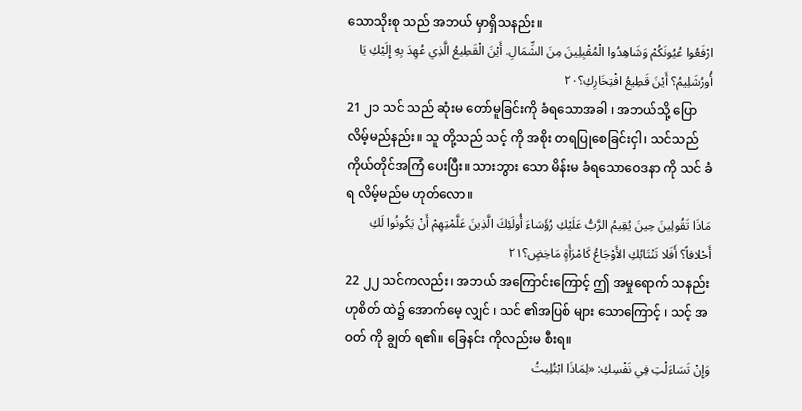သောသိုးစု သည် အဘယ် မှာရှိသနည်း။
ارْفَعُوا عُيُونَكُمْ وَشَاهِدُوا الْمُقْبِلِينَ مِنَ الشِّمَالِ. أَيْنَ الْقَطِيعُ الَّذِي عُهِدَ بِهِ إِلَيْكِ يَا أُورُشَلِيمُ؟ أَيْنَ قَطِيعُ افْتِخَارِكِ؟٢٠
21 ၂၁ သင် သည် ဆုံးမ တော်မူခြင်းကို ခံရသောအခါ ၊ အဘယ်သို့ ပြော လိမ့်မည်နည်း။ သူ တို့သည် သင့် ကို အစိုး တရပြုစေခြင်းငှါ၊ သင်သည် ကိုယ်တိုင်အကြံ ပေးပြီး။ သားဘွား သော မိန်းမ ခံရသောဝေဒနာ ကို သင် ခံရ လိမ့်မည်မ ဟုတ်လော။
مَاذَا تَقُولِينَ حِينَ يُقِيمُ الرَّبُّ عَلَيْكِ رُؤَسَاءَ أُولَئِكَ الَّذِينَ عَلَّمْتِهِمْ أَنْ يَكُونُوا لَكِ أَحْلافاً؟ أَفَلا تَنْتَابُكِ الأَوْجَاعُ كَامْرَأَةٍ مَاخِضٍ؟٢١
22 ၂၂ သင်ကလည်း၊ အဘယ် အကြောင်းကြောင့် ဤ အမှုရောက် သနည်းဟုစိတ် ထဲ၌ အောက်မေ့ လျှင် ၊ သင် ၏အပြစ် များ သောကြောင့် ၊ သင့် အဝတ် ကို ချွတ် ရ၏။ ခြေနင်း ကိုလည်းမ စီးရ။
وَإِنْ تَسَاءَلْتِ فِي نَفْسِكِ: «لِمَاذَا ابْتُلِيتُ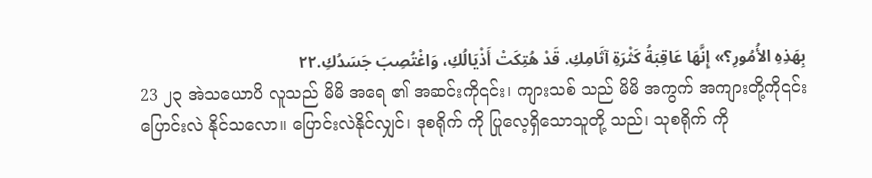بِهَذِهِ الأُمُورِ؟» إِنَّهَا عَاقِبَةُ كَثْرَةِ آثَامِكِ. قَدْ هُتِكَتْ أَذْيَالُكِ، وَاغْتُصِبَ جَسَدُكِ.٢٢
23 ၂၃ အဲသယောပိ လူသည် မိမိ အရေ ၏ အဆင်းကို၎င်း၊ ကျားသစ် သည် မိမိ အကွက် အကျားတို့ကို၎င်းပြောင်းလဲ နိုင်သလော။ ပြောင်းလဲနိုင်လျှင်၊ ဒုစရိုက် ကို ပြုလေ့ရှိသောသူတို့ သည်၊ သုစရိုက် ကို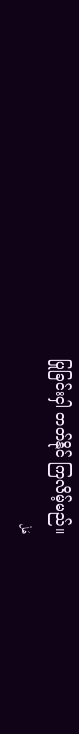ပြုခြင်းငှါ တတ်နိုင် ကြလိမ့်မည်။
هَلْ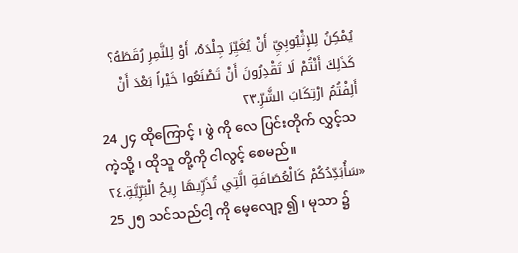يُمْكِنُ لِلإِثْيُوبِيِّ أَنْ يُغَيِّرَ جِلْدَهُ، أَوْ لِلنَّمِرِ رُقَطَهُ؟ كَذَلِكَ أَنْتُمْ لَا تَقْدِرُونَ أَنْ تَصْنَعُوا خَيْراً بَعْدَ أَنْ أَلِفْتُمُ ارْتِكَابَ الشَّرِّ.٢٣
24 ၂၄ ထိုကြောင့် ၊ ဖွဲ ကို လေ ပြင်းတိုက် လွှင့်သကဲ့သို့ ၊ ထိုသူ တို့ကို ငါလွင့် စေမည်။
«سَأُبَدِّدُكُمْ كَالْعُصَافَةِ الَّتِي تُذَرِّيهَا رِيحُ الْبَرِّيَّةِ.٢٤
25 ၂၅ သင်သည်ငါ့ ကို မေ့လျော့ ၍ ၊ မုသာ ၌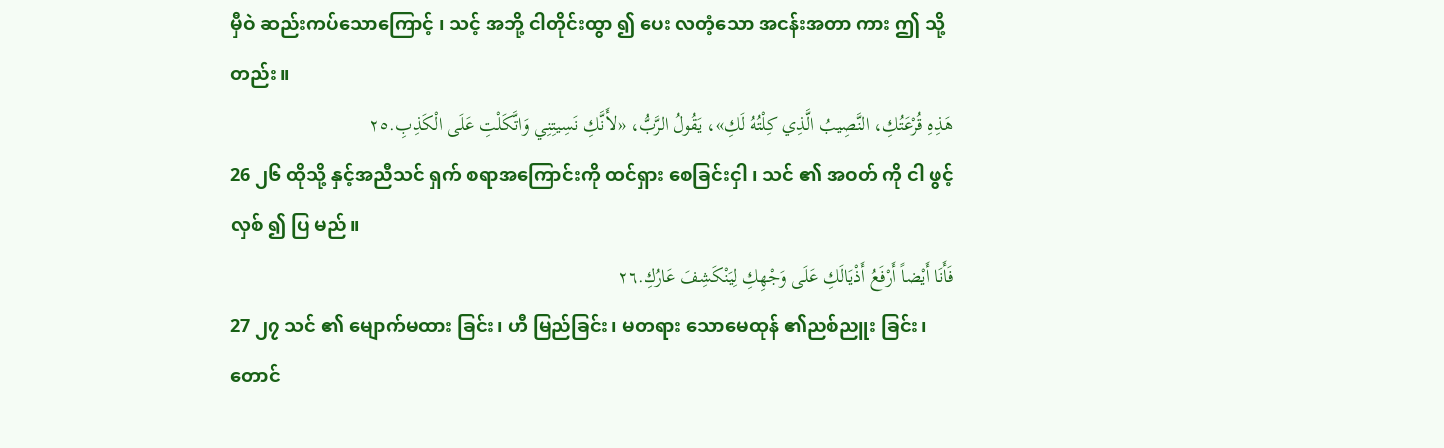မှီဝဲ ဆည်းကပ်သောကြောင့် ၊ သင့် အဘို့ ငါတိုင်းထွာ ၍ ပေး လတံ့သော အငန်းအတာ ကား ဤ သို့တည်း။
هَذِهِ قُرْعَتُكِ، النَّصِيبُ الَّذِي كِلْتُهُ لَكِ»، يَقُولُ الرَّبُّ، «لأَنَّكِ نَسِيتِنِي وَاتَّكَلْتِ عَلَى الْكَذِبِ.٢٥
26 ၂၆ ထိုသို့ နှင့်အညီသင် ရှက် စရာအကြောင်းကို ထင်ရှား စေခြင်းငှါ ၊ သင် ၏ အဝတ် ကို ငါ ဖွင့်လှစ် ၍ ပြ မည်။
فَأَنَا أَيْضاً أَرْفَعُ أَذْيَالَكِ عَلَى وَجْهِكِ لِيَنْكَشِفَ عَارُكِ.٢٦
27 ၂၇ သင် ၏ မျောက်မထား ခြင်း၊ ဟီ မြည်ခြင်း၊ မတရား သောမေထုန် ၏ညစ်ညူး ခြင်း၊ တောင်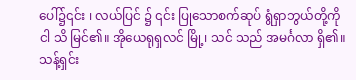ပေါ်၌၎င်း ၊ လယ်ပြင် ၌ ၎င်း ပြုသောစက်ဆုပ် ရွံရှာဘွယ်တို့ကို ငါ သိ မြင်၏။ အိုယေရုရှလင် မြို့၊ သင် သည် အမင်္ဂလာ ရှိ၏။ သန့်ရှင်း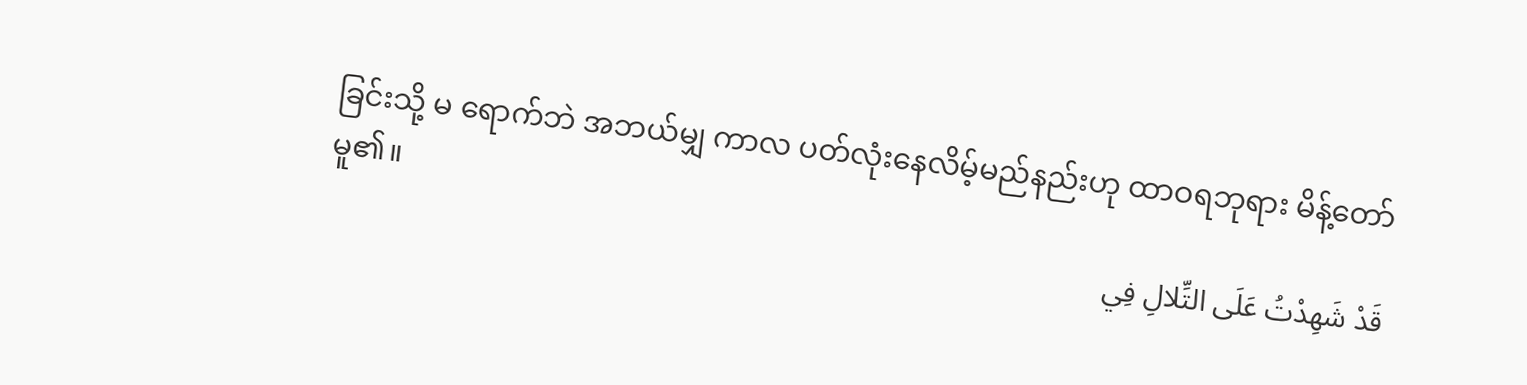ခြင်းသို့ မ ရောက်ဘဲ အဘယ်မျှ ကာလ ပတ်လုံးနေလိမ့်မည်နည်းဟု ထာဝရဘုရား မိန့်တော်မူ၏။
قَدْ شَهِدْتُ عَلَى التِّلالِ فِي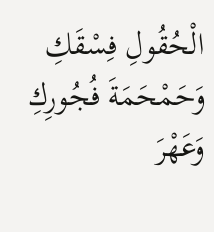الْحُقُولِ فِسْقَكِ وَحَمْحَمَةَ فُجُورِكِ وَعَهْرَ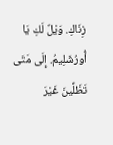زِنَاكِ. وَيْلٌ لَكِ يَا أُورُشَلِيمُ. إِلَى مَتَى تَظَلِّينَ غَيْرَ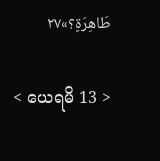طَاهِرَةٍ؟»٢٧

< ယေရမိ 13 >